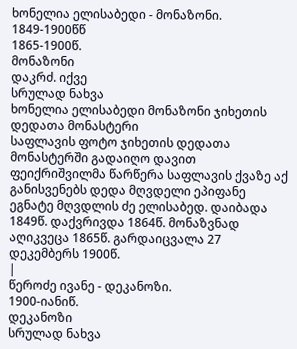ხონელია ელისაბედი - მონაზონი.
1849-1900წწ
1865-1900წ.
მონაზონი
დაკრძ. იქვე
სრულად ნახვა
ხონელია ელისაბედი მონაზონი ჯიხეთის დედათა მონასტერი
საფლავის ფოტო ჯიხეთის დედათა მონასტერში გადაიღო დავით ფეიქრიშვილმა წარწერა საფლავის ქვაზე აქ განისვენებს დედა მღვდელი ეპიფანე ეგნატე მღვდლის ძე ელისაბედ. დაიბადა 1849წ. დაქვრივდა 1864წ. მონაზვნად აღიკვეცა 1865წ. გარდაიცვალა 27 დეკემბერს 1900წ.
|
წეროძე ივანე - დეკანოზი.
1900-იანიწ.
დეკანოზი
სრულად ნახვა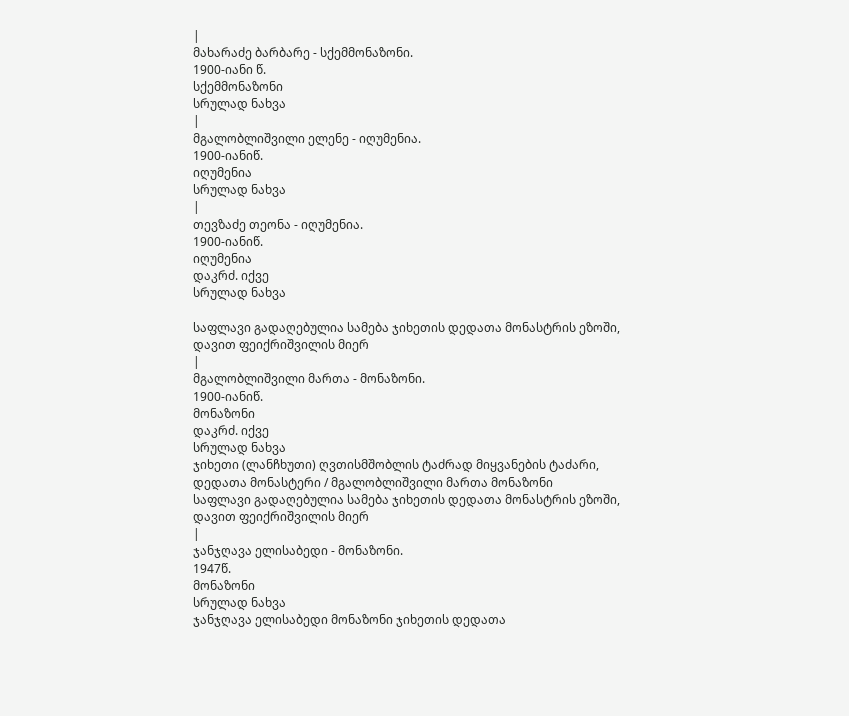|
მახარაძე ბარბარე - სქემმონაზონი.
1900-იანი წ.
სქემმონაზონი
სრულად ნახვა
|
მგალობლიშვილი ელენე - იღუმენია.
1900-იანიწ.
იღუმენია
სრულად ნახვა
|
თევზაძე თეონა - იღუმენია.
1900-იანიწ.
იღუმენია
დაკრძ. იქვე
სრულად ნახვა

საფლავი გადაღებულია სამება ჯიხეთის დედათა მონასტრის ეზოში, დავით ფეიქრიშვილის მიერ
|
მგალობლიშვილი მართა - მონაზონი.
1900-იანიწ.
მონაზონი
დაკრძ. იქვე
სრულად ნახვა
ჯიხეთი (ლანჩხუთი) ღვთისმშობლის ტაძრად მიყვანების ტაძარი, დედათა მონასტერი / მგალობლიშვილი მართა მონაზონი
საფლავი გადაღებულია სამება ჯიხეთის დედათა მონასტრის ეზოში, დავით ფეიქრიშვილის მიერ
|
ჯანჯღავა ელისაბედი - მონაზონი.
1947წ.
მონაზონი
სრულად ნახვა
ჯანჯღავა ელისაბედი მონაზონი ჯიხეთის დედათა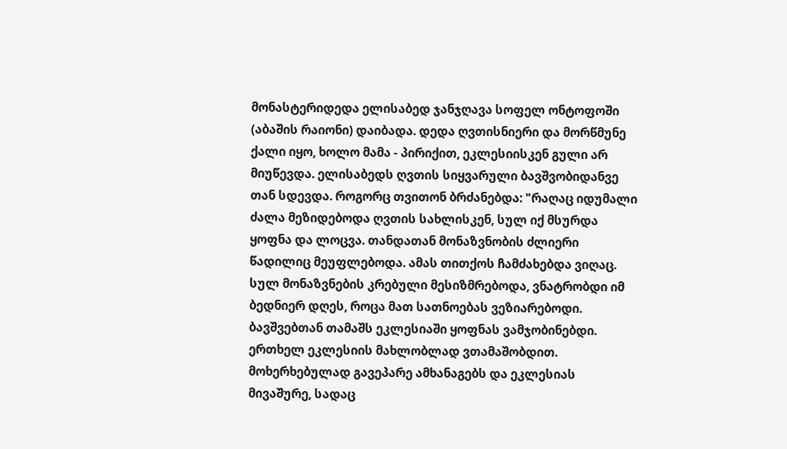მონასტერიდედა ელისაბედ ჯანჯღავა სოფელ ონტოფოში (აბაშის რაიონი) დაიბადა. დედა ღვთისნიერი და მორწმუნე ქალი იყო, ხოლო მამა - პირიქით, ეკლესიისკენ გული არ მიუწევდა. ელისაბედს ღვთის სიყვარული ბავშვობიდანვე თან სდევდა. როგორც თვითონ ბრძანებდა: "რაღაც იდუმალი ძალა მეზიდებოდა ღვთის სახლისკენ, სულ იქ მსურდა ყოფნა და ლოცვა. თანდათან მონაზვნობის ძლიერი წადილიც მეუფლებოდა. ამას თითქოს ჩამძახებდა ვიღაც. სულ მონაზვნების კრებული მესიზმრებოდა, ვნატრობდი იმ ბედნიერ დღეს, როცა მათ სათნოებას ვეზიარებოდი. ბავშვებთან თამაშს ეკლესიაში ყოფნას ვამჯობინებდი. ერთხელ ეკლესიის მახლობლად ვთამაშობდით. მოხერხებულად გავეპარე ამხანაგებს და ეკლესიას მივაშურე, სადაც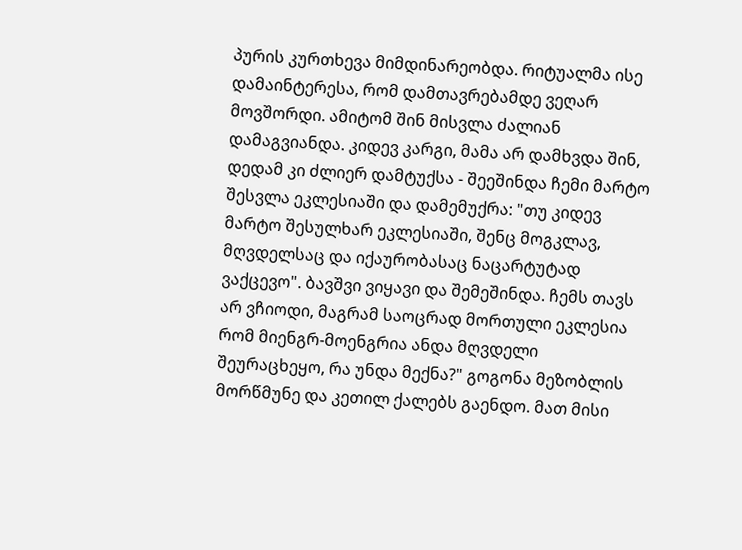პურის კურთხევა მიმდინარეობდა. რიტუალმა ისე დამაინტერესა, რომ დამთავრებამდე ვეღარ მოვშორდი. ამიტომ შინ მისვლა ძალიან დამაგვიანდა. კიდევ კარგი, მამა არ დამხვდა შინ, დედამ კი ძლიერ დამტუქსა - შეეშინდა ჩემი მარტო შესვლა ეკლესიაში და დამემუქრა: "თუ კიდევ მარტო შესულხარ ეკლესიაში, შენც მოგკლავ, მღვდელსაც და იქაურობასაც ნაცარტუტად ვაქცევო". ბავშვი ვიყავი და შემეშინდა. ჩემს თავს არ ვჩიოდი, მაგრამ საოცრად მორთული ეკლესია რომ მიენგრ-მოენგრია ანდა მღვდელი შეურაცხეყო, რა უნდა მექნა?" გოგონა მეზობლის მორწმუნე და კეთილ ქალებს გაენდო. მათ მისი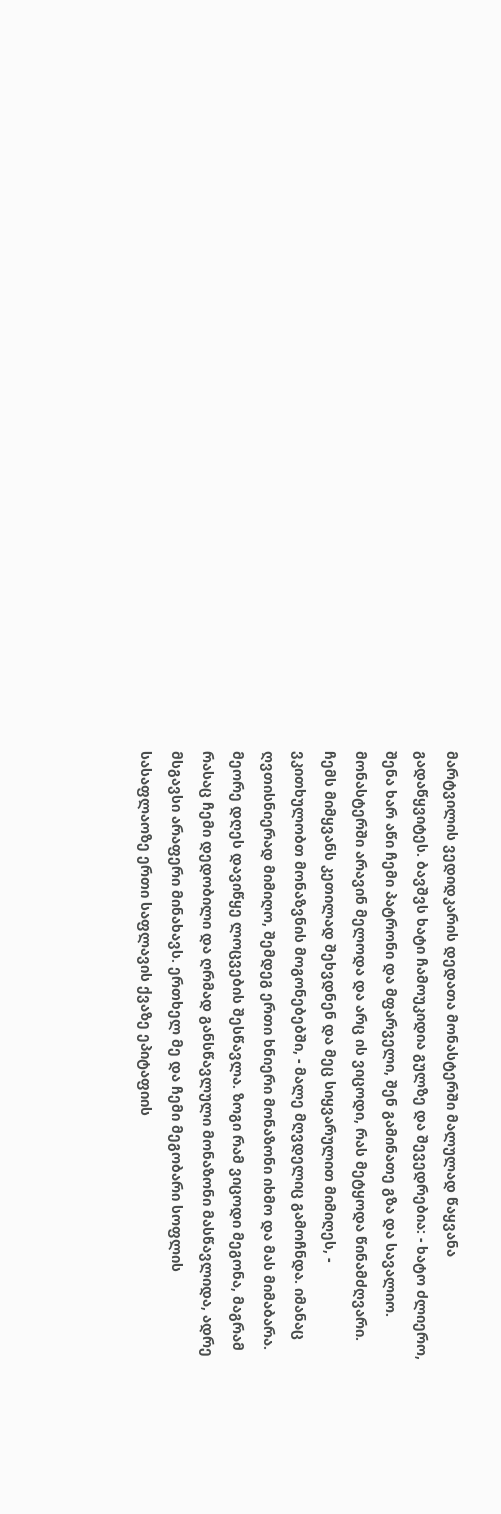მარტვილის ვედიდკარის დედათა მონასტერში მალულად წაყვანა გადაწყვიტეს. ბავშვს ხატი ჩამოუკიდია გულზე და შევედრებია: - ხატო ძლიერო, შენა ხარ აწი ჩემი პატრონი და მფარველი, შენ გამინათე გზა და სავალიო. მონასტერში არავინ მელოდა და არც ის ვიცოდი, რას მეტყოდა წინამძღვარი. ჩემს მიმყვანს კეთილად შეხვდნენ და მეც სიყვარულით მიმიღეს, - ვკითხულობთ მონაზვნის მოგონებებში, - მალე მღვდელიც გამოჩნდა. იმანაც ღვთისნიერად მიმიღო, შემდეგ ერთი ხნიერი მონაზონი იხმო და მას მიმაბარა. მეორე დღეს დავიწყე ლოცვების შესწავლა. ზოგი რამ ვიცოდი მეგონა, მაგრამ რასაც ჩემი დედობილი და ღრმად განსწავლული მონაზონი მასწავლიდა, ადრე მსგავსი არაფერი მინახავს. ერთხელ მე და ჩემი მეგობარი სოფლის სასაფლაოზე ერთი საფლავის ქვაზე ეპიტაფიის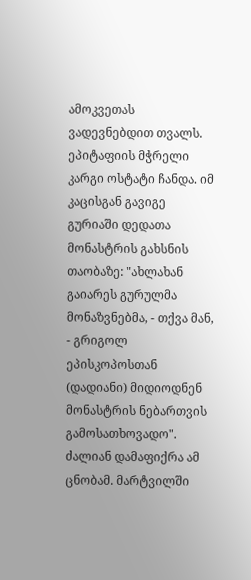ამოკვეთას ვადევნებდით თვალს. ეპიტაფიის მჭრელი კარგი ოსტატი ჩანდა. იმ კაცისგან გავიგე გურიაში დედათა მონასტრის გახსნის თაობაზე: "ახლახან გაიარეს გურულმა მონაზვნებმა, - თქვა მან, - გრიგოლ ეპისკოპოსთან (დადიანი) მიდიოდნენ მონასტრის ნებართვის გამოსათხოვადო". ძალიან დამაფიქრა ამ ცნობამ. მარტვილში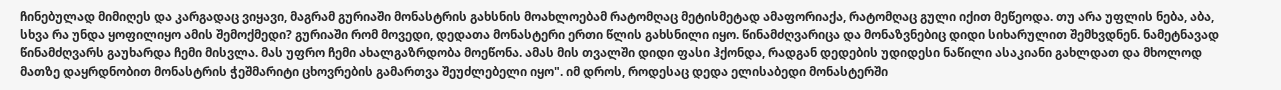ჩინებულად მიმიღეს და კარგადაც ვიყავი, მაგრამ გურიაში მონასტრის გახსნის მოახლოებამ რატომღაც მეტისმეტად ამაფორიაქა, რატომღაც გული იქით მეწეოდა. თუ არა უფლის ნება, აბა, სხვა რა უნდა ყოფილიყო ამის შემოქმედი? გურიაში რომ მოვედი, დედათა მონასტერი ერთი წლის გახსნილი იყო. წინამძღვარიცა და მონაზვნებიც დიდი სიხარულით შემხვდნენ. ნამეტნავად წინამძღვარს გაუხარდა ჩემი მისვლა. მას უფრო ჩემი ახალგაზრდობა მოეწონა. ამას მის თვალში დიდი ფასი ჰქონდა, რადგან დედების უდიდესი ნაწილი ასაკიანი გახლდათ და მხოლოდ მათზე დაყრდნობით მონასტრის ჭეშმარიტი ცხოვრების გამართვა შეუძლებელი იყო". იმ დროს, როდესაც დედა ელისაბედი მონასტერში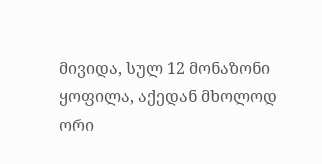მივიდა, სულ 12 მონაზონი ყოფილა, აქედან მხოლოდ ორი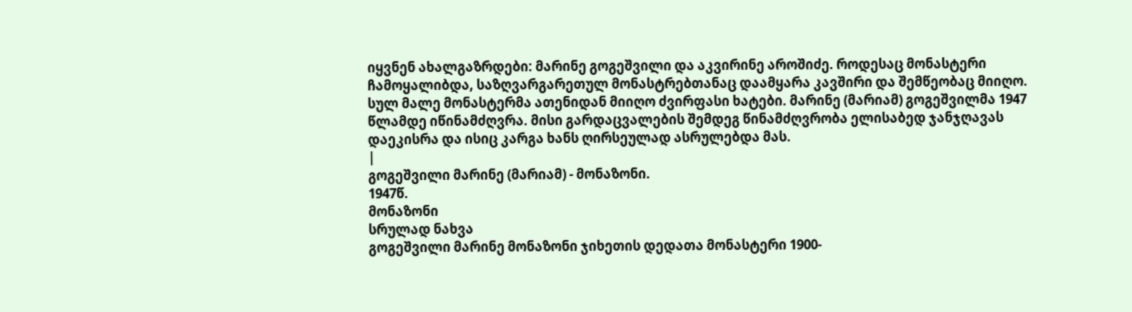იყვნენ ახალგაზრდები: მარინე გოგეშვილი და აკვირინე აროშიძე. როდესაც მონასტერი ჩამოყალიბდა, საზღვარგარეთულ მონასტრებთანაც დაამყარა კავშირი და შემწეობაც მიიღო. სულ მალე მონასტერმა ათენიდან მიიღო ძვირფასი ხატები. მარინე (მარიამ) გოგეშვილმა 1947 წლამდე იწინამძღვრა. მისი გარდაცვალების შემდეგ წინამძღვრობა ელისაბედ ჯანჯღავას დაეკისრა და ისიც კარგა ხანს ღირსეულად ასრულებდა მას.
|
გოგეშვილი მარინე (მარიამ) - მონაზონი.
1947წ.
მონაზონი
სრულად ნახვა
გოგეშვილი მარინე მონაზონი ჯიხეთის დედათა მონასტერი 1900-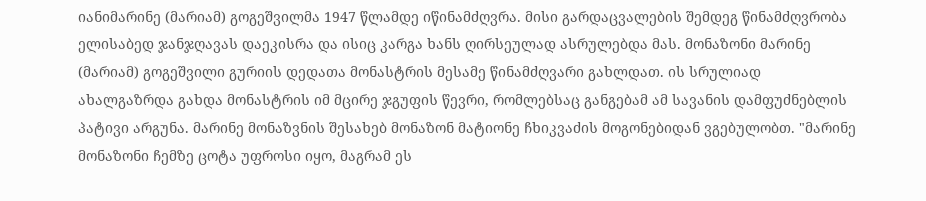იანიმარინე (მარიამ) გოგეშვილმა 1947 წლამდე იწინამძღვრა. მისი გარდაცვალების შემდეგ წინამძღვრობა ელისაბედ ჯანჯღავას დაეკისრა და ისიც კარგა ხანს ღირსეულად ასრულებდა მას. მონაზონი მარინე (მარიამ) გოგეშვილი გურიის დედათა მონასტრის მესამე წინამძღვარი გახლდათ. ის სრულიად ახალგაზრდა გახდა მონასტრის იმ მცირე ჯგუფის წევრი, რომლებსაც განგებამ ამ სავანის დამფუძნებლის პატივი არგუნა. მარინე მონაზვნის შესახებ მონაზონ მატიონე ჩხიკვაძის მოგონებიდან ვგებულობთ. "მარინე მონაზონი ჩემზე ცოტა უფროსი იყო, მაგრამ ეს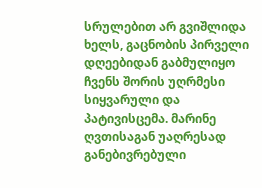სრულებით არ გვიშლიდა ხელს, გაცნობის პირველი დღეებიდან გაბმულიყო ჩვენს შორის უღრმესი სიყვარული და პატივისცემა. მარინე ღვთისაგან უაღრესად განებივრებული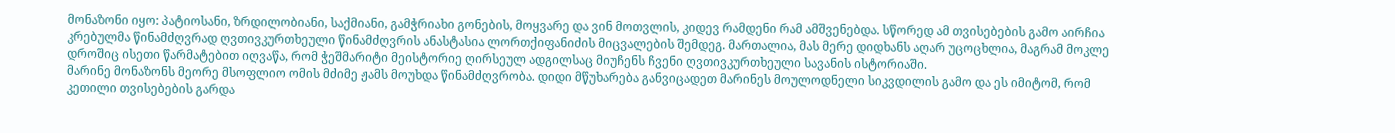მონაზონი იყო: პატიოსანი, ზრდილობიანი, საქმიანი, გამჭრიახი გონების, მოყვარე და ვინ მოთვლის, კიდევ რამდენი რამ ამშვენებდა. სწორედ ამ თვისებების გამო აირჩია კრებულმა წინამძღვრად ღვთივკურთხეული წინამძღვრის ანასტასია ლორთქიფანიძის მიცვალების შემდეგ. მართალია, მას მერე დიდხანს აღარ უცოცხლია, მაგრამ მოკლე დროშიც ისეთი წარმატებით იღვაწა, რომ ჭეშმარიტი მეისტორიე ღირსეულ ადგილსაც მიუჩენს ჩვენი ღვთივკურთხეული სავანის ისტორიაში.
მარინე მონაზონს მეორე მსოფლიო ომის მძიმე ჟამს მოუხდა წინამძღვრობა. დიდი მწუხარება განვიცადეთ მარინეს მოულოდნელი სიკვდილის გამო და ეს იმიტომ, რომ კეთილი თვისებების გარდა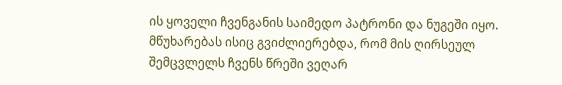ის ყოველი ჩვენგანის საიმედო პატრონი და ნუგეში იყო. მწუხარებას ისიც გვიძლიერებდა, რომ მის ღირსეულ შემცვლელს ჩვენს წრეში ვეღარ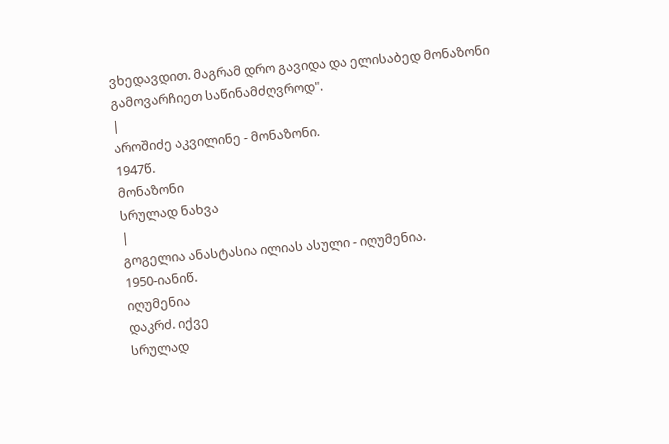ვხედავდით. მაგრამ დრო გავიდა და ელისაბედ მონაზონი გამოვარჩიეთ საწინამძღვროდ".
|
აროშიძე აკვილინე - მონაზონი.
1947წ.
მონაზონი
სრულად ნახვა
|
გოგელია ანასტასია ილიას ასული - იღუმენია.
1950-იანიწ.
იღუმენია
დაკრძ. იქვე
სრულად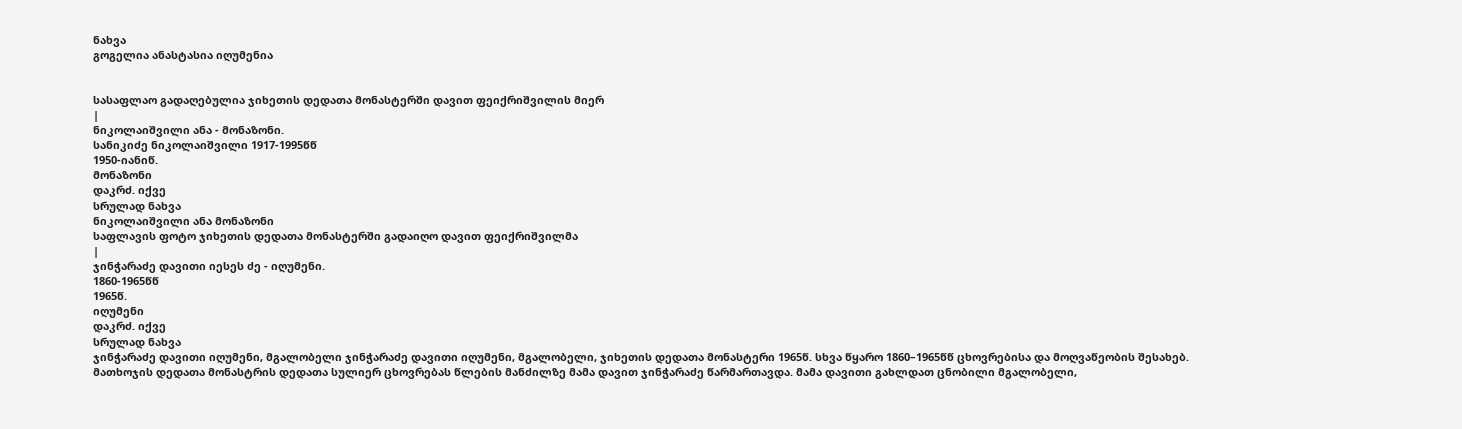ნახვა
გოგელია ანასტასია იღუმენია


სასაფლაო გადაღებულია ჯიხეთის დედათა მონასტერში დავით ფეიქრიშვილის მიერ
|
ნიკოლაიშვილი ანა - მონაზონი.
სანიკიძე ნიკოლაიშვილი 1917-1995წწ
1950-იანიწ.
მონაზონი
დაკრძ. იქვე
სრულად ნახვა
ნიკოლაიშვილი ანა მონაზონი
საფლავის ფოტო ჯიხეთის დედათა მონასტერში გადაიღო დავით ფეიქრიშვილმა
|
ჯინჭარაძე დავითი იესეს ძე - იღუმენი.
1860-1965წწ
1965წ.
იღუმენი
დაკრძ. იქვე
სრულად ნახვა
ჯინჭარაძე დავითი იღუმენი, მგალობელი ჯინჭარაძე დავითი იღუმენი, მგალობელი, ჯიხეთის დედათა მონასტერი 1965წ. სხვა წყარო 1860–1965წწ ცხოვრებისა და მოღვაწეობის შესახებ.
მათხოჯის დედათა მონასტრის დედათა სულიერ ცხოვრებას წლების მანძილზე მამა დავით ჯინჭარაძე წარმართავდა. მამა დავითი გახლდათ ცნობილი მგალობელი,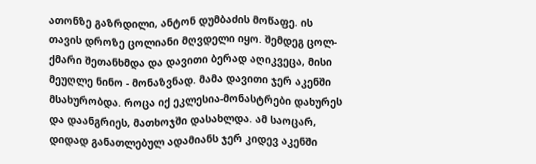ათონზე გაზრდილი, ანტონ დუმბაძის მოწაფე. ის თავის დროზე ცოლიანი მღვდელი იყო. შემდეგ ცოლ-ქმარი შეთანხმდა და დავითი ბერად აღიკვეცა, მისი მეუღლე ნინო - მონაზვნად. მამა დავითი ჯერ აკენში მსახურობდა. როცა იქ ეკლესია-მონასტრები დახურეს და დაანგრიეს, მათხოჯში დასახლდა. ამ საოცარ, დიდად განათლებულ ადამიანს ჯერ კიდევ აკენში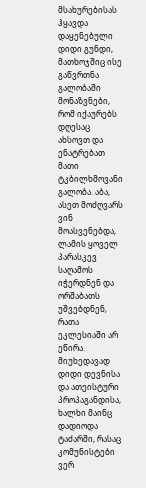მსახურებისას ჰყავდა დაყენებული დიდი გუნდი, მათხოჯშიც ისე გაწვრთნა გალობაში მონაზვნები, რომ იქაურებს დღესაც ახსოვთ და ენატრებათ მათი ტკბილხმოვანი გალობა. აბა, ასეთ მოძღვარს ვინ მოასვენებდა, ლამის ყოველ პარასკევ საღამოს იჭერდნენ და ორშაბათს უშვებდნენ, რათა ეკლესიაში არ ეწირა. მიუხედავად დიდი დევნისა და ათეისტური პროპაგანდისა, ხალხი მაინც დადიოდა ტაძარში, რასაც კომუნისტები ვერ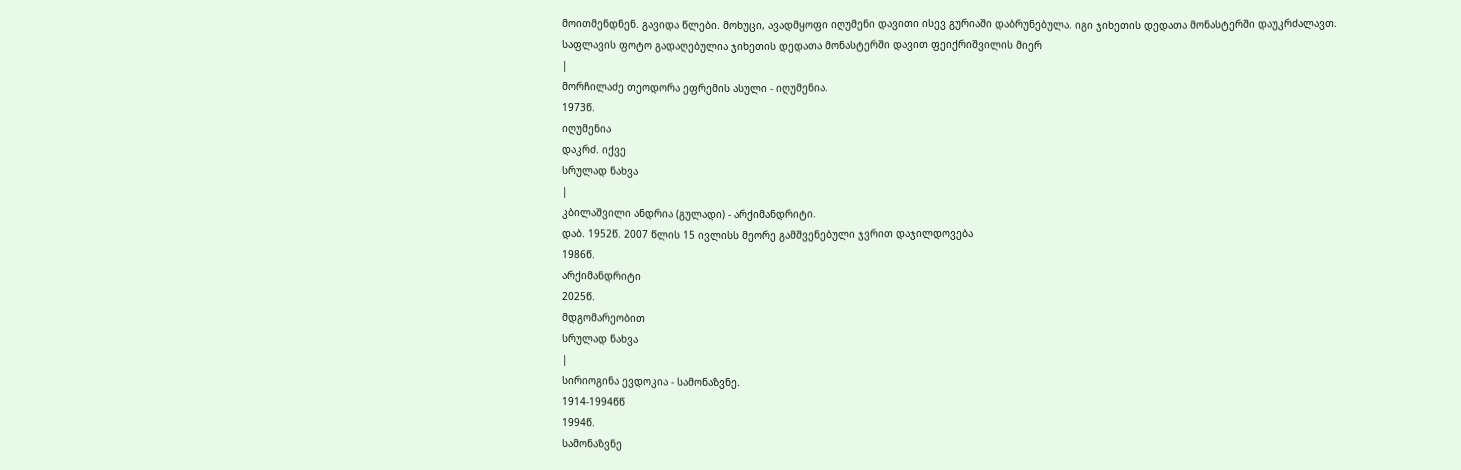მოითმენდნენ. გავიდა წლები. მოხუცი, ავადმყოფი იღუმენი დავითი ისევ გურიაში დაბრუნებულა. იგი ჯიხეთის დედათა მონასტერში დაუკრძალავთ.
საფლავის ფოტო გადაღებულია ჯიხეთის დედათა მონასტერში დავით ფეიქრიშვილის მიერ
|
მორჩილაძე თეოდორა ეფრემის ასული - იღუმენია.
1973წ.
იღუმენია
დაკრძ. იქვე
სრულად ნახვა
|
კბილაშვილი ანდრია (გულადი) - არქიმანდრიტი.
დაბ. 1952წ. 2007 წლის 15 ივლისს მეორე გამშვენებული ჯვრით დაჯილდოვება
1986წ.
არქიმანდრიტი
2025წ.
მდგომარეობით
სრულად ნახვა
|
სირიოგინა ევდოკია - სამონაზვნე.
1914-1994წწ
1994წ.
სამონაზვნე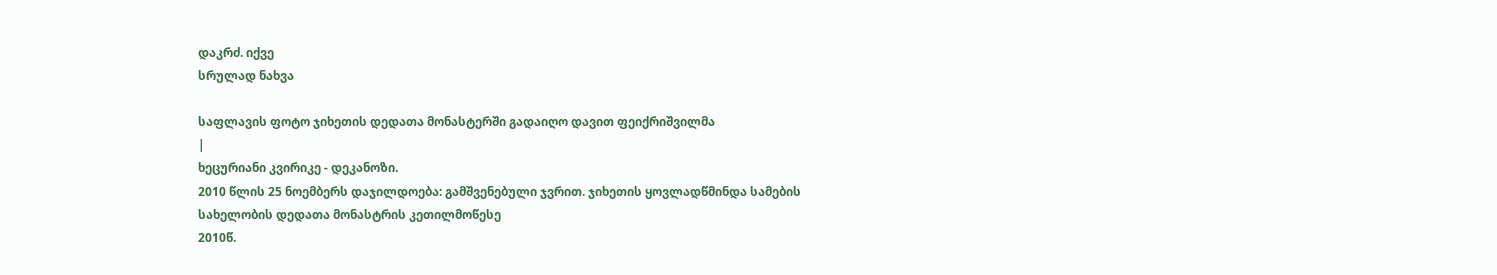დაკრძ. იქვე
სრულად ნახვა

საფლავის ფოტო ჯიხეთის დედათა მონასტერში გადაიღო დავით ფეიქრიშვილმა
|
ხეცურიანი კვირიკე - დეკანოზი.
2010 წლის 25 ნოემბერს დაჯილდოება: გამშვენებული ჯვრით. ჯიხეთის ყოვლადწმინდა სამების სახელობის დედათა მონასტრის კეთილმოწესე
2010წ.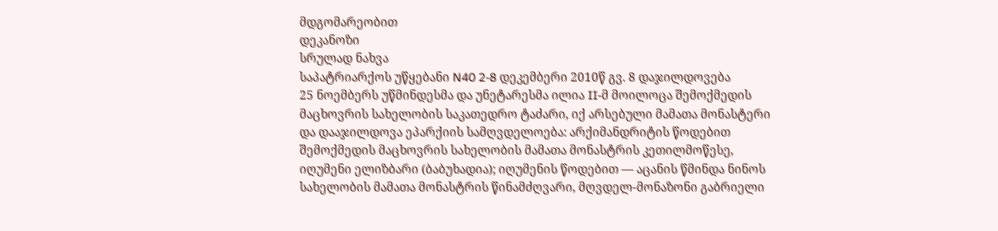მდგომარეობით
დეკანოზი
სრულად ნახვა
საპატრიარქოს უწყებანი N40 2-8 დეკემბერი 2010წ გვ. 8 დაჯილდოვება
25 ნოემბერს უწმინდესმა და უნეტარესმა ილია II-მ მოილოცა შემოქმედის მაცხოვრის სახელობის საკათედრო ტაძარი, იქ არსებული მამათა მონასტერი და დააჯილდოვა ეპარქიის სამღვდელოება: არქიმანდრიტის წოდებით შემოქმედის მაცხოვრის სახელობის მამათა მონასტრის კეთილმოწესე, იღუმენი ელიზბარი (ბაბუხადია); იღუმენის წოდებით — აცანის წმინდა ნინოს სახელობის მამათა მონასტრის წინამძღვარი, მღვდელ-მონაზონი გაბრიელი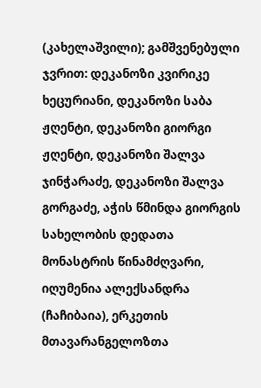(კახელაშვილი); გამშვენებული ჯვრით: დეკანოზი კვირიკე ხეცურიანი, დეკანოზი საბა ჟღენტი, დეკანოზი გიორგი ჟღენტი, დეკანოზი შალვა ჯინჭარაძე, დეკანოზი შალვა გორგაძე, აჭის წმინდა გიორგის სახელობის დედათა მონასტრის წინამძღვარი, იღუმენია ალექსანდრა (ჩაჩიბაია), ერკეთის მთავარანგელოზთა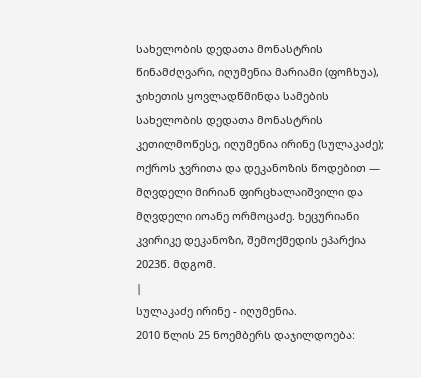სახელობის დედათა მონასტრის წინამძღვარი, იღუმენია მარიამი (ფოჩხუა), ჯიხეთის ყოვლადწმინდა სამების სახელობის დედათა მონასტრის კეთილმოწესე, იღუმენია ირინე (სულაკაძე); ოქროს ჯვრითა და დეკანოზის წოდებით — მღვდელი მირიან ფირცხალაიშვილი და მღვდელი იოანე ორმოცაძე. ხეცურიანი კვირიკე დეკანოზი, შემოქმედის ეპარქია 2023წ. მდგომ.
|
სულაკაძე ირინე - იღუმენია.
2010 წლის 25 ნოემბერს დაჯილდოება: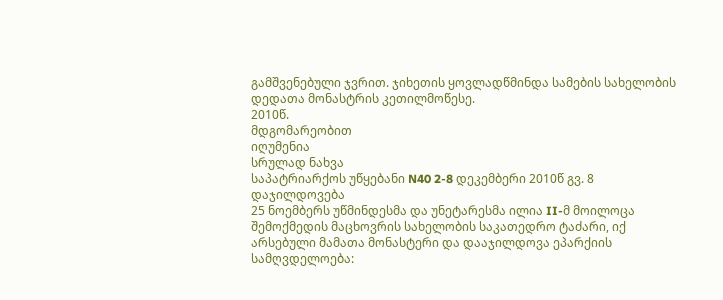გამშვენებული ჯვრით. ჯიხეთის ყოვლადწმინდა სამების სახელობის დედათა მონასტრის კეთილმოწესე.
2010წ.
მდგომარეობით
იღუმენია
სრულად ნახვა
საპატრიარქოს უწყებანი N40 2-8 დეკემბერი 2010წ გვ. 8 დაჯილდოვება
25 ნოემბერს უწმინდესმა და უნეტარესმა ილია II-მ მოილოცა შემოქმედის მაცხოვრის სახელობის საკათედრო ტაძარი, იქ არსებული მამათა მონასტერი და დააჯილდოვა ეპარქიის სამღვდელოება: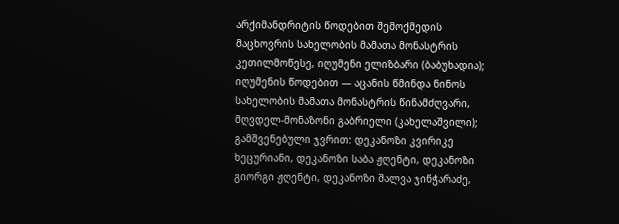არქიმანდრიტის წოდებით შემოქმედის მაცხოვრის სახელობის მამათა მონასტრის კეთილმოწესე, იღუმენი ელიზბარი (ბაბუხადია); იღუმენის წოდებით — აცანის წმინდა ნინოს სახელობის მამათა მონასტრის წინამძღვარი, მღვდელ-მონაზონი გაბრიელი (კახელაშვილი); გამშვენებული ჯვრით: დეკანოზი კვირიკე ხეცურიანი, დეკანოზი საბა ჟღენტი, დეკანოზი გიორგი ჟღენტი, დეკანოზი შალვა ჯინჭარაძე,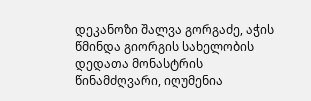დეკანოზი შალვა გორგაძე, აჭის წმინდა გიორგის სახელობის დედათა მონასტრის წინამძღვარი, იღუმენია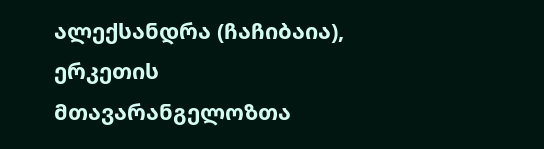ალექსანდრა (ჩაჩიბაია), ერკეთის მთავარანგელოზთა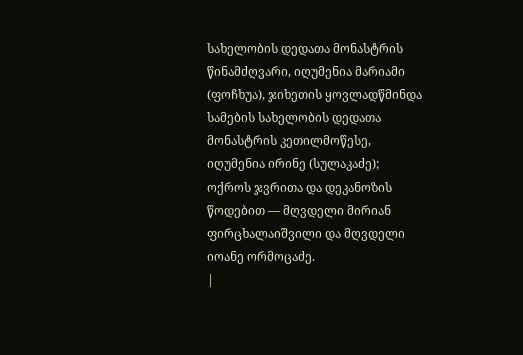სახელობის დედათა მონასტრის წინამძღვარი, იღუმენია მარიამი (ფოჩხუა), ჯიხეთის ყოვლადწმინდა სამების სახელობის დედათა მონასტრის კეთილმოწესე, იღუმენია ირინე (სულაკაძე); ოქროს ჯვრითა და დეკანოზის წოდებით — მღვდელი მირიან ფირცხალაიშვილი და მღვდელი იოანე ორმოცაძე.
|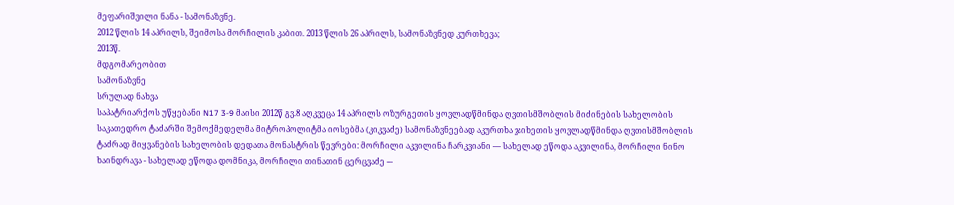მეფარიშვილი ნანა - სამონაზვნე.
2012 წლის 14 აპრილს, შეიმოსა მორჩილის კაბით. 2013 წლის 26 აპრილს, სამონაზვნედ კურთხევა;
2013წ.
მდგომარეობით
სამონაზვნე
სრულად ნახვა
საპატრიარქოს უწყებანი N17 3-9 მაისი 2012წ გვ.8 აღკვეცა 14 აპრილს ოზურგეთის ყოვლადწმინდა ღვთისმშობლის მიძინების სახელობის საკათედრო ტაძარში შემოქმედელმა მიტროპოლიტმა იოსებმა (კიკვაძე) სამონაზვნეებად აკურთხა ჯიხეთის ყოვლადწმინდა ღვთისმშობლის ტაძრად მიყვანების სახელობის დედათა მონასტრის წევრები: მორჩილი აკვილინა ჩარკვიანი –– სახელად ეწოდა აკვილინა, მორჩილი ნინო ხაინდრავა - სახელად ეწოდა დომნიკა, მორჩილი თინათინ ცერცვაძე -–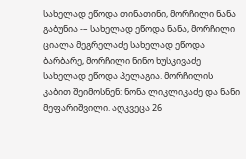სახელად ეწოდა თინათინი, მორჩილი ნანა გაბუნია -– სახელად ეწოდა ნანა, მორჩილი ციალა მეგრელაძე სახელად ეწოდა ბარბარე, მორჩილი ნინო ხუსკივაძე სახელად ეწოდა პელაგია. მორჩილის კაბით შეიმოსნენ: ნონა ლიკლიკაძე და ნანი მეფარიშვილი. აღკვეცა 26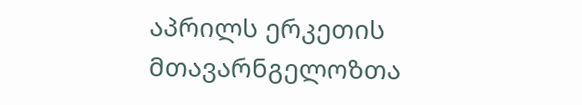აპრილს ერკეთის მთავარნგელოზთა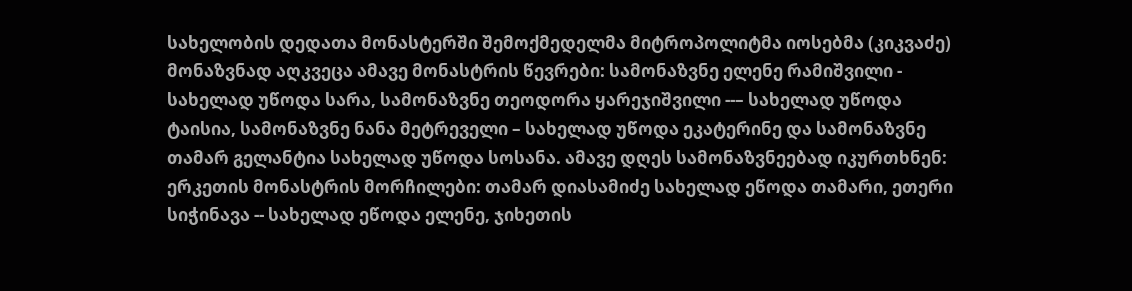სახელობის დედათა მონასტერში შემოქმედელმა მიტროპოლიტმა იოსებმა (კიკვაძე) მონაზვნად აღკვეცა ამავე მონასტრის წევრები: სამონაზვნე ელენე რამიშვილი - სახელად უწოდა სარა, სამონაზვნე თეოდორა ყარეჯიშვილი --– სახელად უწოდა ტაისია, სამონაზვნე ნანა მეტრეველი – სახელად უწოდა ეკატერინე და სამონაზვნე თამარ გელანტია სახელად უწოდა სოსანა. ამავე დღეს სამონაზვნეებად იკურთხნენ: ერკეთის მონასტრის მორჩილები: თამარ დიასამიძე სახელად ეწოდა თამარი, ეთერი სიჭინავა -- სახელად ეწოდა ელენე, ჯიხეთის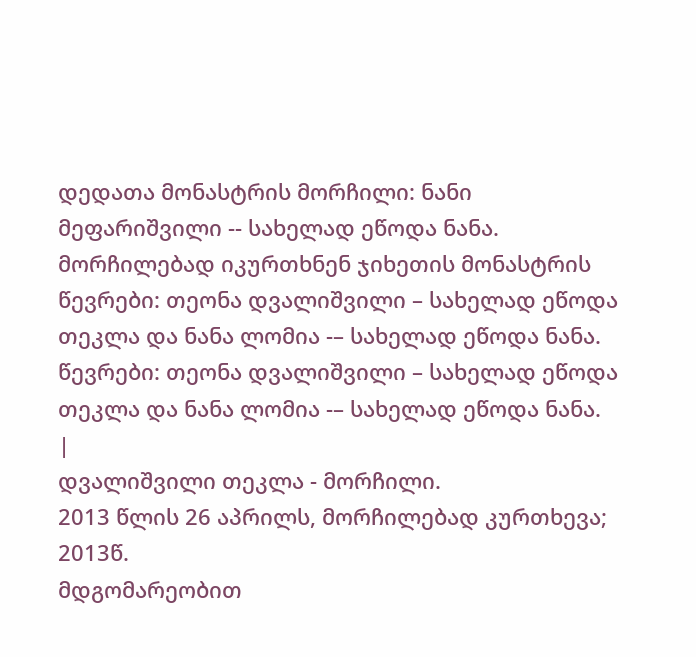დედათა მონასტრის მორჩილი: ნანი მეფარიშვილი -- სახელად ეწოდა ნანა. მორჩილებად იკურთხნენ ჯიხეთის მონასტრის წევრები: თეონა დვალიშვილი – სახელად ეწოდა თეკლა და ნანა ლომია -– სახელად ეწოდა ნანა. წევრები: თეონა დვალიშვილი – სახელად ეწოდა თეკლა და ნანა ლომია -– სახელად ეწოდა ნანა.
|
დვალიშვილი თეკლა - მორჩილი.
2013 წლის 26 აპრილს, მორჩილებად კურთხევა;
2013წ.
მდგომარეობით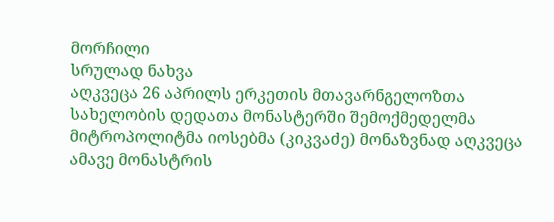მორჩილი
სრულად ნახვა
აღკვეცა 26 აპრილს ერკეთის მთავარნგელოზთა სახელობის დედათა მონასტერში შემოქმედელმა მიტროპოლიტმა იოსებმა (კიკვაძე) მონაზვნად აღკვეცა ამავე მონასტრის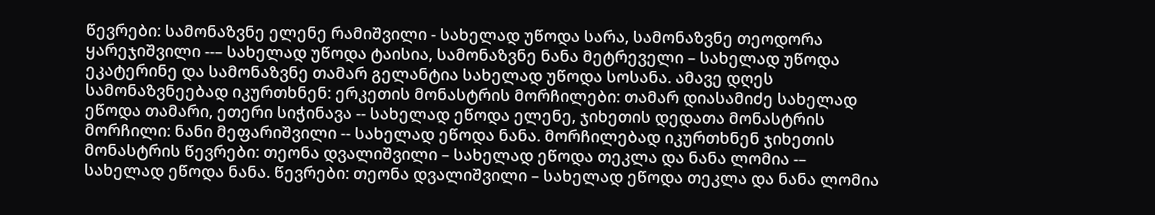წევრები: სამონაზვნე ელენე რამიშვილი - სახელად უწოდა სარა, სამონაზვნე თეოდორა ყარეჯიშვილი --– სახელად უწოდა ტაისია, სამონაზვნე ნანა მეტრეველი – სახელად უწოდა ეკატერინე და სამონაზვნე თამარ გელანტია სახელად უწოდა სოსანა. ამავე დღეს სამონაზვნეებად იკურთხნენ: ერკეთის მონასტრის მორჩილები: თამარ დიასამიძე სახელად ეწოდა თამარი, ეთერი სიჭინავა -- სახელად ეწოდა ელენე, ჯიხეთის დედათა მონასტრის მორჩილი: ნანი მეფარიშვილი -- სახელად ეწოდა ნანა. მორჩილებად იკურთხნენ ჯიხეთის მონასტრის წევრები: თეონა დვალიშვილი – სახელად ეწოდა თეკლა და ნანა ლომია -– სახელად ეწოდა ნანა. წევრები: თეონა დვალიშვილი – სახელად ეწოდა თეკლა და ნანა ლომია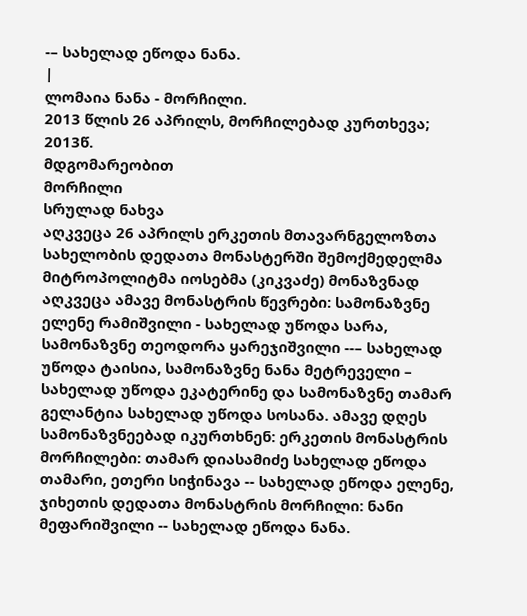-– სახელად ეწოდა ნანა.
|
ლომაია ნანა - მორჩილი.
2013 წლის 26 აპრილს, მორჩილებად კურთხევა;
2013წ.
მდგომარეობით
მორჩილი
სრულად ნახვა
აღკვეცა 26 აპრილს ერკეთის მთავარნგელოზთა სახელობის დედათა მონასტერში შემოქმედელმა მიტროპოლიტმა იოსებმა (კიკვაძე) მონაზვნად აღკვეცა ამავე მონასტრის წევრები: სამონაზვნე ელენე რამიშვილი - სახელად უწოდა სარა, სამონაზვნე თეოდორა ყარეჯიშვილი --– სახელად უწოდა ტაისია, სამონაზვნე ნანა მეტრეველი – სახელად უწოდა ეკატერინე და სამონაზვნე თამარ გელანტია სახელად უწოდა სოსანა. ამავე დღეს სამონაზვნეებად იკურთხნენ: ერკეთის მონასტრის მორჩილები: თამარ დიასამიძე სახელად ეწოდა თამარი, ეთერი სიჭინავა -- სახელად ეწოდა ელენე, ჯიხეთის დედათა მონასტრის მორჩილი: ნანი მეფარიშვილი -- სახელად ეწოდა ნანა.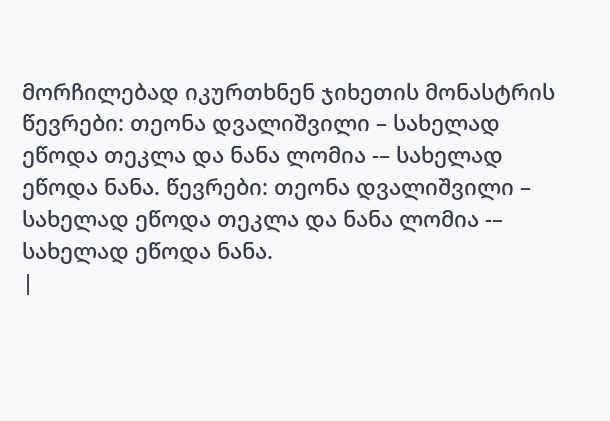მორჩილებად იკურთხნენ ჯიხეთის მონასტრის წევრები: თეონა დვალიშვილი – სახელად ეწოდა თეკლა და ნანა ლომია -– სახელად ეწოდა ნანა. წევრები: თეონა დვალიშვილი – სახელად ეწოდა თეკლა და ნანა ლომია -– სახელად ეწოდა ნანა.
|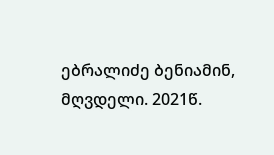ებრალიძე ბენიამინ, მღვდელი. 2021წ.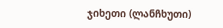ჯიხეთი (ლანჩხუთი)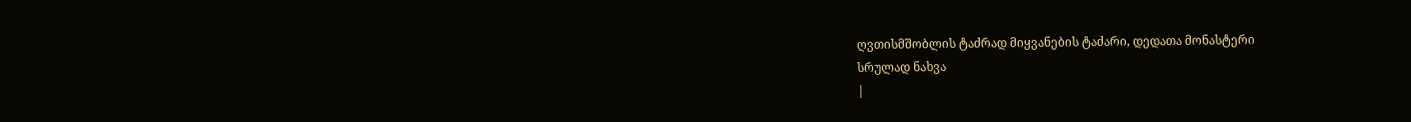ღვთისმშობლის ტაძრად მიყვანების ტაძარი, დედათა მონასტერი
სრულად ნახვა
|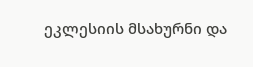ეკლესიის მსახურნი და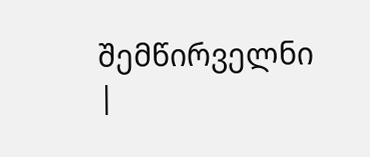შემწირველნი |